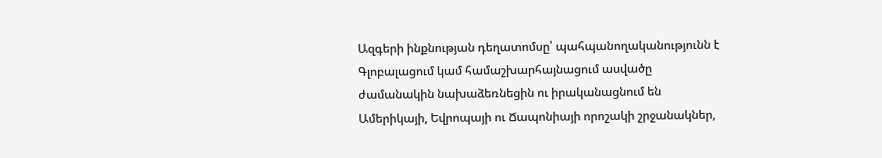Ազգերի ինքնության դեղատոմսը՝ պահպանողականությունն է
Գլոբալացում կամ համաշխարհայնացում ասվածը ժամանակին նախաձեռնեցին ու իրականացնում են Ամերիկայի, Եվրոպայի ու Ճապոնիայի որոշակի շրջանակներ,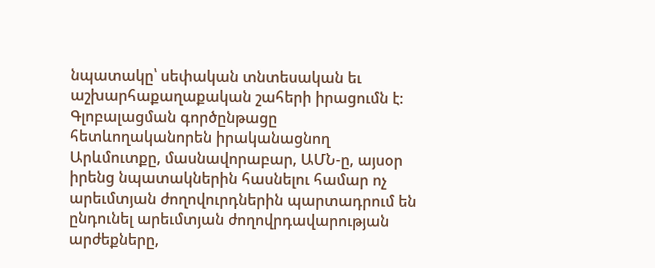նպատակը՝ սեփական տնտեսական եւ աշխարհաքաղաքական շահերի իրացումն է: Գլոբալացման գործընթացը հետևողականորեն իրականացնող Արևմուտքը, մասնավորաբար, ԱՄՆ-ը, այսօր իրենց նպատակներին հասնելու համար ոչ արեւմտյան ժողովուրդներին պարտադրում են ընդունել արեւմտյան ժողովրդավարության արժեքները,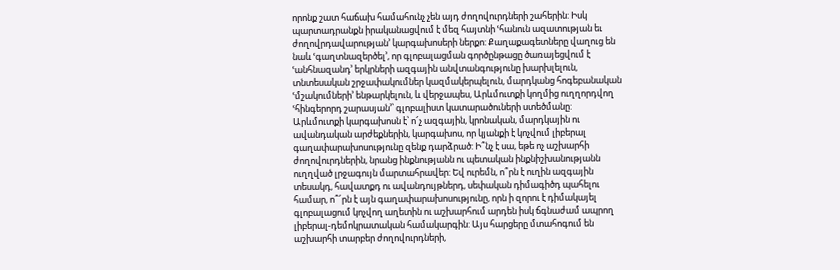որոնք շատ հաճախ համահունչ չեն այդ ժողովուրդների շահերին: Իսկ պարտադրանքն իրականացվում է մեզ հայտնի ՙհանուն ազատության եւ ժողովրդավարության՚ կարգախոսերի ներքո: Քաղաքագետները վաղուց են նաև ՙգաղտնազերծել՚, որ գլոբալացման գործընթացը ծառայեցվում է ՙանհնազանդ՚ երկրների ազգային անվտանգությունը խարխլելուն, տնտեսական շրջափակումներ կազմակերպելուն, մարդկանց հոգեբանական ՙմշակումների՚ ենթարկելուն, և վերջապես, Արևմուտքի կողմից ուղղորդվող ՙհինգերորդ շարասյան՚՝ գլոբալիստ կատարածուների ստեծմանը:
Արևմուտքի կարգախոսն է՝ ո՜չ ազգային, կրոնական, մարդկային ու ավանդական արժեքներին, կարգախոս, որ կյանքի է կոչվում լիբերալ գաղափարախոսությունը զենք դարձրած: Ի՞նչ է սա, եթե ոչ աշխարհի ժողովուրդներին, նրանց ինքնությանն ու պետական ինքնիշխանությանն ուղղված լրջագույն մարտահրավեր: Եվ ուրեմն, ո՞րն է ուղին ազգային տեսակդ, հավատքդ ու ավանդույթներդ, սեփական դիմագիծդ պահելու համար, ո՞՜րն է այն գաղափարախոսությունը, որն ի զորու է դիմակայել գլոբալացում կոչվող աղետին ու աշխարհում արդեն իսկ ճգնաժամ ապրող լիբերալ-դեմոկրատական համակարգին: Այս հարցերը մտահոգում են աշխարհի տարբեր ժողովուրդների,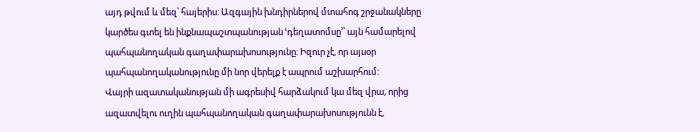այդ թվում և մեզ՝ հայերիս: Ազգային խնդիրներով մտահոգ շրջանակները կարծես գտել են ինքնապաշտպանության ՙդեղատոմսը՚՝ այն համարելով պահպանողական գաղափարախոսությունը: Իզուր չէ, որ այսօր պահպանողականությունը մի նոր վերելք է ապրում աշխարհում:
Վայրի ազատականության մի ագրեսիվ հարձակում կա մեզ վրա, որից ազատվելու ուղին պահպանողական գաղափարախոսությունն է,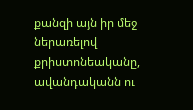քանզի այն իր մեջ ներառելով քրիստոնեականը, ավանդականն ու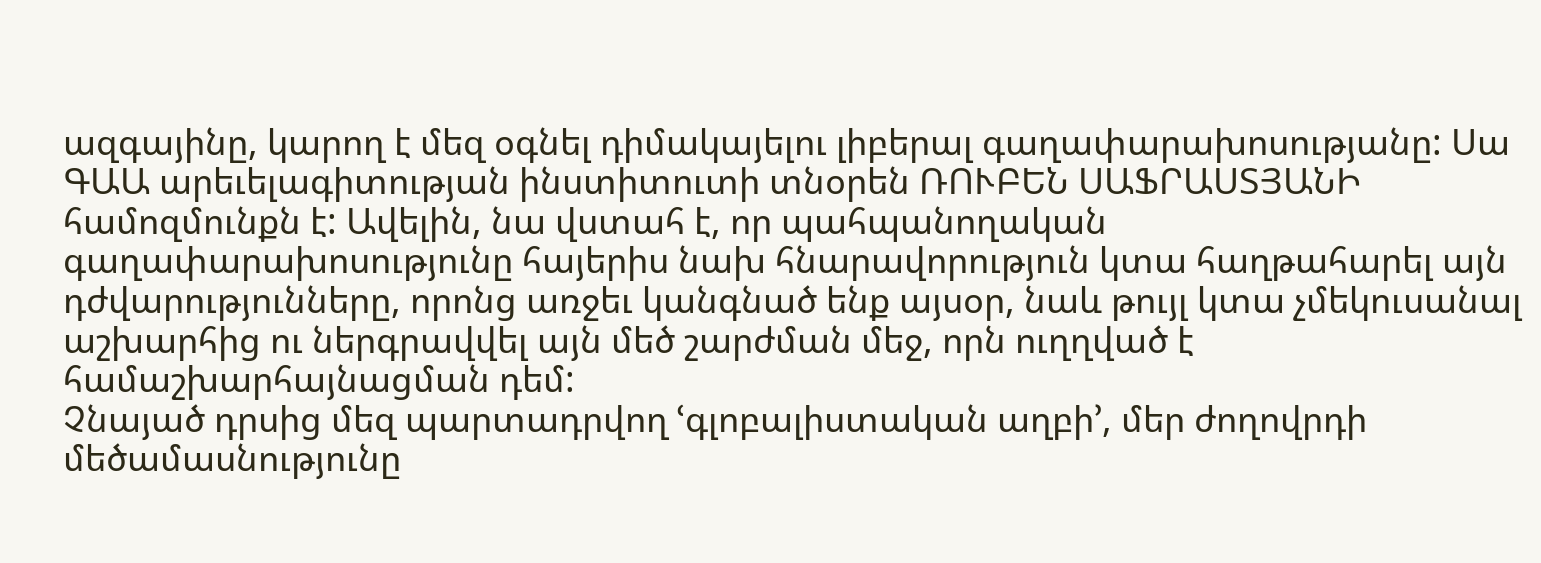ազգայինը, կարող է մեզ օգնել դիմակայելու լիբերալ գաղափարախոսությանը: Սա ԳԱԱ արեւելագիտության ինստիտուտի տնօրեն ՌՈՒԲԵՆ ՍԱՖՐԱՍՏՅԱՆԻ համոզմունքն է: Ավելին, նա վստահ է, որ պահպանողական գաղափարախոսությունը հայերիս նախ հնարավորություն կտա հաղթահարել այն դժվարությունները, որոնց առջեւ կանգնած ենք այսօր, նաև թույլ կտա չմեկուսանալ աշխարհից ու ներգրավվել այն մեծ շարժման մեջ, որն ուղղված է համաշխարհայնացման դեմ:
Չնայած դրսից մեզ պարտադրվող ՙգլոբալիստական աղբի՚, մեր ժողովրդի մեծամասնությունը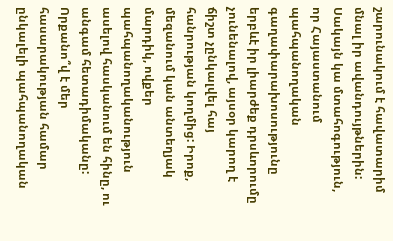շարունակում է հավատարիմ մնալ իր ավանդույթներին: Սակայն կա մտահոգություն, որ Հայաստանում պահպանողական գաղափարախոսությունը երբևէ իր լիարժեք դրսևորումը չունենալով, այսօր կարող է ճիշտ չընկալվել հայ հանրության կողմից: Իրոք, մեզանում կան անտեղյակ մարդիկ, ովքեր պահպանողականություն ասելով հասկանում են հինը, ու անգամ հետադիմականը: Որքանո՞վ է մեր հասարակության համար ընկալելի պահպանողական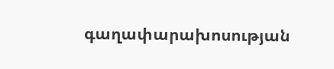գաղափարախոսության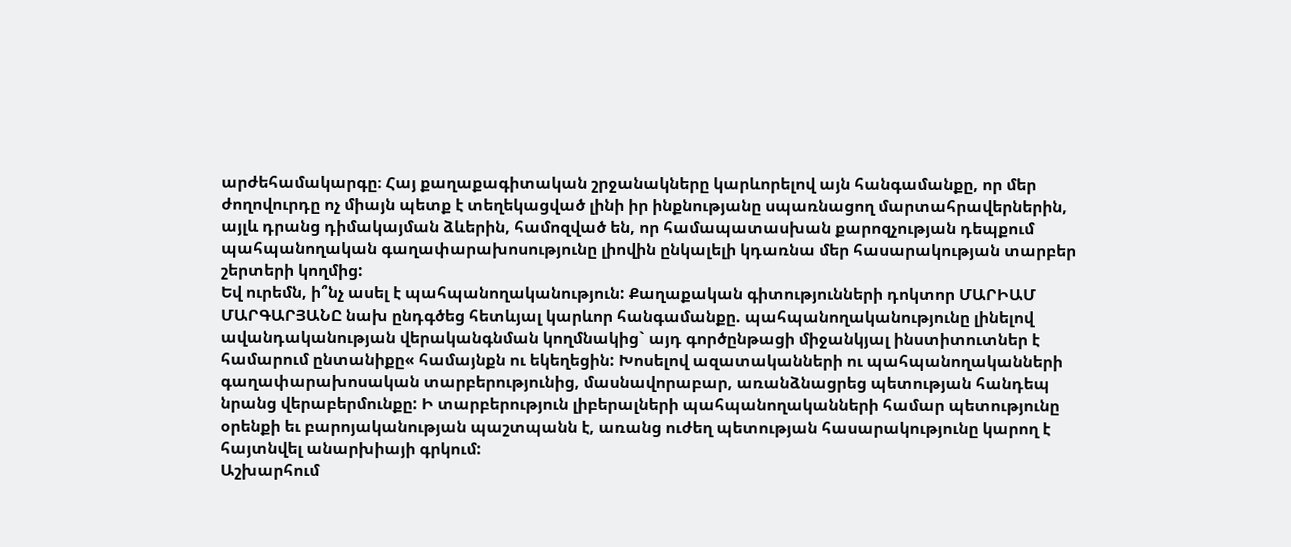արժեհամակարգը։ Հայ քաղաքագիտական շրջանակները կարևորելով այն հանգամանքը, որ մեր ժողովուրդը ոչ միայն պետք է տեղեկացված լինի իր ինքնությանը սպառնացող մարտահրավերներին, այլև դրանց դիմակայման ձևերին, համոզված են, որ համապատասխան քարոզչության դեպքում պահպանողական գաղափարախոսությունը լիովին ընկալելի կդառնա մեր հասարակության տարբեր շերտերի կողմից:
Եվ ուրեմն, ի՞նչ ասել է պահպանողականություն: Քաղաքական գիտությունների դոկտոր ՄԱՐԻԱՄ ՄԱՐԳԱՐՅԱՆԸ նախ ընդգծեց հետևյալ կարևոր հանգամանքը. պահպանողականությունը լինելով ավանդականության վերականգնման կողմնակից` այդ գործընթացի միջանկյալ ինստիտուտներ է համարում ընտանիքը« համայնքն ու եկեղեցին: Խոսելով ազատականների ու պահպանողականների գաղափարախոսական տարբերությունից, մասնավորաբար, առանձնացրեց պետության հանդեպ նրանց վերաբերմունքը: Ի տարբերություն լիբերալների պահպանողականների համար պետությունը օրենքի եւ բարոյականության պաշտպանն է, առանց ուժեղ պետության հասարակությունը կարող է հայտնվել անարխիայի գրկում:
Աշխարհում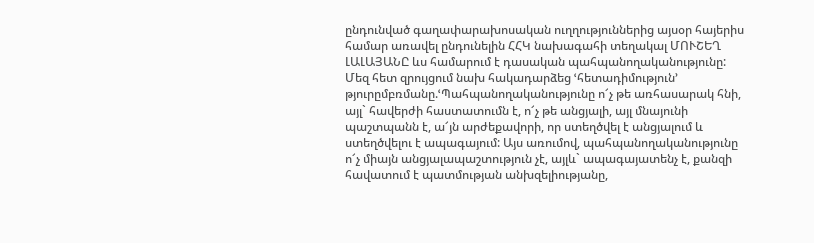ընդունված գաղափարախոսական ուղղություններից այսօր հայերիս համար առավել ընդունելին ՀՀԿ նախագահի տեղակալ ՄՈՒՇԵՂ ԼԱԼԱՅԱՆԸ ևս համարում է դասական պահպանողականությունը: Մեզ հետ զրույցում նախ հակադարձեց ՙհետադիմություն՚ թյուրըմբռմանը.ՙՊահպանողականությունը ո՜չ թե առհասարակ հնի, այլ` հավերժի հաստատումն է, ո՜չ թե անցյալի, այլ մնայունի պաշտպանն է, ա՜յն արժեքավորի, որ ստեղծվել է անցյալում և ստեղծվելու է ապագայում: Այս առումով, պահպանողականությունը ո՜չ միայն անցյալապաշտություն չէ, այլև` ապագայատենչ է, քանզի հավատում է պատմության անխզելիությանը,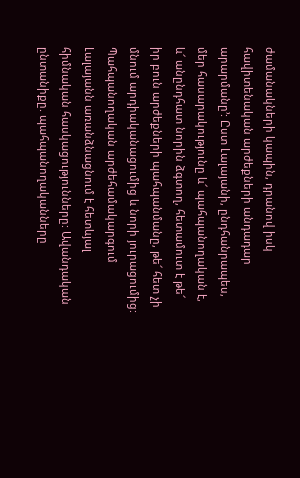ժամանակների կապին, դրանով իսկ հավիտենական արժեքների անդադար արարմանը՚: Ըստ Լալայանի, ընդհանրապես, մեր հասարակությունը և՜ պահպանողական է, և՜ անընդհատ նորին ձգտող, հետամուտ է թե՜ իր բուն արժեքների պահպանմանը, թե՜ հետ չի մնում արդիականացումից և նորի յուրացումից:
Պահպանողական արժեհամակարգում Լալայանն առանձնացնում է հետևյալ հիմնական հասկացությունները: Ավանդական ընտանիքը. պահպանողականները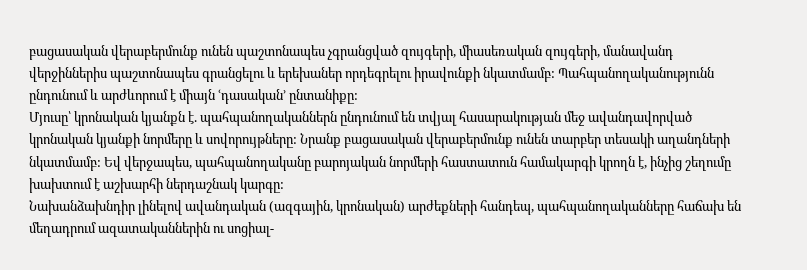բացասական վերաբերմունք ունեն պաշտոնապես չգրանցված զույգերի, միասեռական զույգերի, մանավանդ վերջիններիս պաշտոնապես գրանցելու և երեխաներ որդեգրելու իրավունքի նկատմամբ: Պահպանողականությունն ընդունում և արժևորում է միայն ՙդասական՚ ընտանիքը:
Մյուսը՝ կրոնական կյանքն է. պահպանողականներն ընդունում են տվյալ հասարակության մեջ ավանդավորված կրոնական կյանքի նորմերը և սովորույթները: Նրանք բացասական վերաբերմունք ունեն տարբեր տեսակի աղանդների նկատմամբ: Եվ վերջապես, պահպանողականը բարոյական նորմերի հաստատուն համակարգի կրողն է, ինչից շեղումը խախտում է աշխարհի ներդաշնակ կարգը:
Նախանձախնդիր լինելով ավանդական (ազգային, կրոնական) արժեքների հանդեպ, պահպանողականները հաճախ են մեղադրում ազատականներին ու սոցիալ-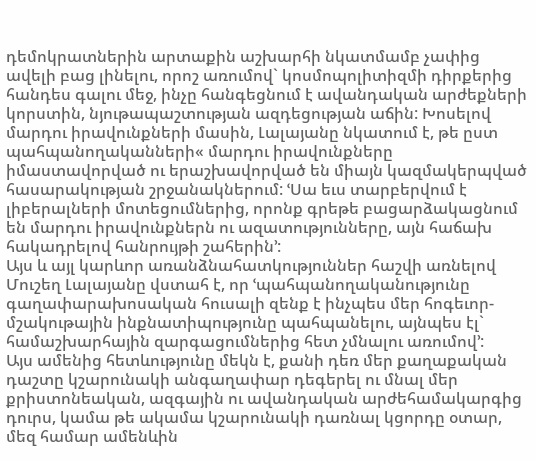դեմոկրատներին արտաքին աշխարհի նկատմամբ չափից ավելի բաց լինելու, որոշ առումով` կոսմոպոլիտիզմի դիրքերից հանդես գալու մեջ, ինչը հանգեցնում է ավանդական արժեքների կորստին, նյութապաշտության ազդեցության աճին: Խոսելով մարդու իրավունքների մասին, Լալայանը նկատում է, թե ըստ պահպանողականների« մարդու իրավունքները իմաստավորված ու երաշխավորված են միայն կազմակերպված հասարակության շրջանակներում: ՙՍա եւս տարբերվում է լիբերալների մոտեցումներից, որոնք գրեթե բացարձակացնում են մարդու իրավունքներն ու ազատությունները, այն հաճախ հակադրելով հանրույթի շահերին՚:
Այս և այլ կարևոր առանձնահատկություններ հաշվի առնելով Մուշեղ Լալայանը վստահ է, որ ՙպահպանողականությունը գաղափարախոսական հուսալի զենք է ինչպես մեր հոգեւոր-մշակութային ինքնատիպությունը պահպանելու, այնպես էլ` համաշխարհային զարգացումներից հետ չմնալու առումով՚:
Այս ամենից հետևությունը մեկն է, քանի դեռ մեր քաղաքական դաշտը կշարունակի անգաղափար դեգերել ու մնալ մեր քրիստոնեական, ազգային ու ավանդական արժեհամակարգից դուրս, կամա թե ակամա կշարունակի դառնալ կցորդը օտար, մեզ համար ամենևին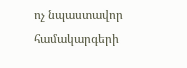ոչ նպաստավոր համակարգերի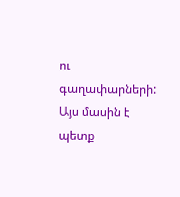ու գաղափարների: Այս մասին է պետք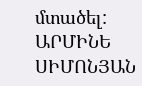մտածել:
ԱՐՄԻՆԵ ՍԻՄՈՆՅԱՆ